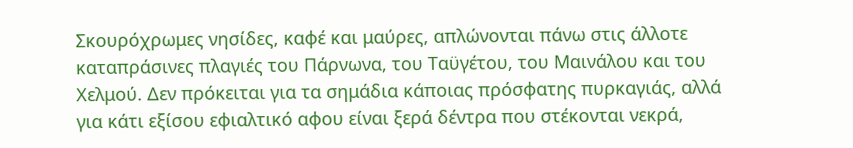Σκουρόχρωμες νησίδες, καφέ και μαύρες, απλώνονται πάνω στις άλλοτε καταπράσινες πλαγιές του Πάρνωνα, του Ταϋγέτου, του Μαινάλου και του Χελμού. Δεν πρόκειται για τα σημάδια κάποιας πρόσφατης πυρκαγιάς, αλλά για κάτι εξίσου εφιαλτικό αφου είναι ξερά δέντρα που στέκονται νεκρά,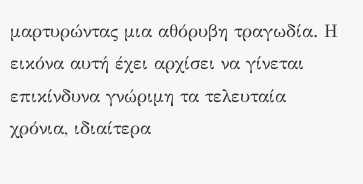μαρτυρώντας μια αθόρυβη τραγωδία. Η εικόνα αυτή έχει αρχίσει να γίνεται επικίνδυνα γνώριμη τα τελευταία χρόνια, ιδιαίτερα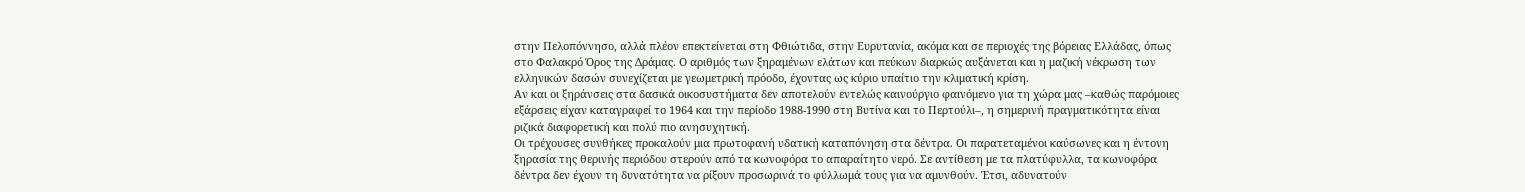στην Πελοπόννησο, αλλά πλέον επεκτείνεται στη Φθιώτιδα, στην Ευρυτανία, ακόμα και σε περιοχές της βόρειας Ελλάδας, όπως στο Φαλακρό Όρος της Δράμας. Ο αριθμός των ξηραμένων ελάτων και πεύκων διαρκώς αυξάνεται και η μαζική νέκρωση των ελληνικών δασών συνεχίζεται με γεωμετρική πρόοδο, έχοντας ως κύριο υπαίτιο την κλιματική κρίση.
Αν και οι ξηράνσεις στα δασικά οικοσυστήματα δεν αποτελούν εντελώς καινούργιο φαινόμενο για τη χώρα μας –καθώς παρόμοιες εξάρσεις είχαν καταγραφεί το 1964 και την περίοδο 1988-1990 στη Βυτίνα και το Περτούλι–, η σημερινή πραγματικότητα είναι ριζικά διαφορετική και πολύ πιο ανησυχητική.
Οι τρέχουσες συνθήκες προκαλούν μια πρωτοφανή υδατική καταπόνηση στα δέντρα. Οι παρατεταμένοι καύσωνες και η έντονη ξηρασία της θερινής περιόδου στερούν από τα κωνοφόρα το απαραίτητο νερό. Σε αντίθεση με τα πλατύφυλλα, τα κωνοφόρα δέντρα δεν έχουν τη δυνατότητα να ρίξουν προσωρινά το φύλλωμά τους για να αμυνθούν. Έτσι, αδυνατούν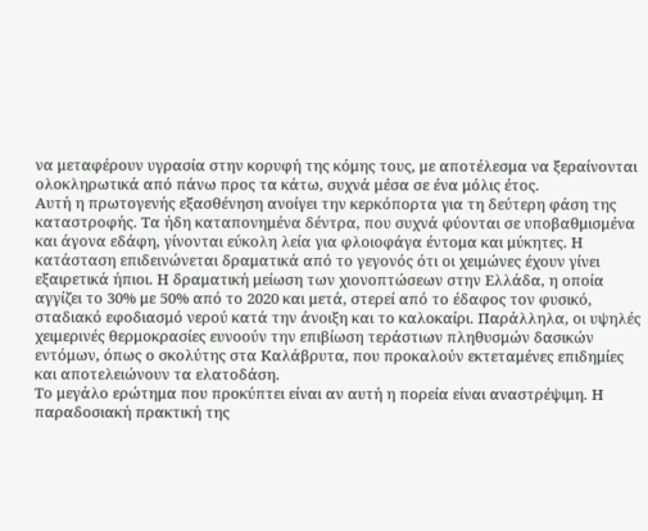να μεταφέρουν υγρασία στην κορυφή της κόμης τους, με αποτέλεσμα να ξεραίνονται ολοκληρωτικά από πάνω προς τα κάτω, συχνά μέσα σε ένα μόλις έτος.
Αυτή η πρωτογενής εξασθένηση ανοίγει την κερκόπορτα για τη δεύτερη φάση της καταστροφής. Τα ήδη καταπονημένα δέντρα, που συχνά φύονται σε υποβαθμισμένα και άγονα εδάφη, γίνονται εύκολη λεία για φλοιοφάγα έντομα και μύκητες. Η κατάσταση επιδεινώνεται δραματικά από το γεγονός ότι οι χειμώνες έχουν γίνει εξαιρετικά ήπιοι. Η δραματική μείωση των χιονοπτώσεων στην Ελλάδα, η οποία αγγίζει το 30% με 50% από το 2020 και μετά, στερεί από το έδαφος τον φυσικό, σταδιακό εφοδιασμό νερού κατά την άνοιξη και το καλοκαίρι. Παράλληλα, οι υψηλές χειμερινές θερμοκρασίες ευνοούν την επιβίωση τεράστιων πληθυσμών δασικών εντόμων, όπως ο σκολύτης στα Καλάβρυτα, που προκαλούν εκτεταμένες επιδημίες και αποτελειώνουν τα ελατοδάση.
Το μεγάλο ερώτημα που προκύπτει είναι αν αυτή η πορεία είναι αναστρέψιμη. Η παραδοσιακή πρακτική της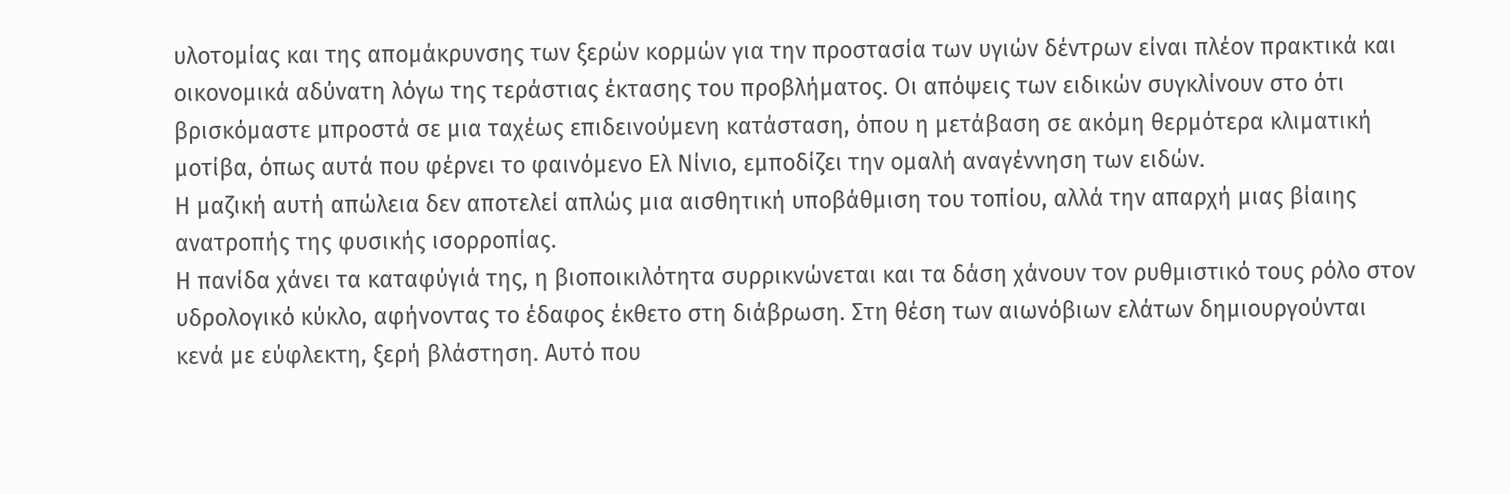υλοτομίας και της απομάκρυνσης των ξερών κορμών για την προστασία των υγιών δέντρων είναι πλέον πρακτικά και οικονομικά αδύνατη λόγω της τεράστιας έκτασης του προβλήματος. Οι απόψεις των ειδικών συγκλίνουν στο ότι βρισκόμαστε μπροστά σε μια ταχέως επιδεινούμενη κατάσταση, όπου η μετάβαση σε ακόμη θερμότερα κλιματική μοτίβα, όπως αυτά που φέρνει το φαινόμενο Ελ Νίνιο, εμποδίζει την ομαλή αναγέννηση των ειδών.
Η μαζική αυτή απώλεια δεν αποτελεί απλώς μια αισθητική υποβάθμιση του τοπίου, αλλά την απαρχή μιας βίαιης ανατροπής της φυσικής ισορροπίας.
Η πανίδα χάνει τα καταφύγιά της, η βιοποικιλότητα συρρικνώνεται και τα δάση χάνουν τον ρυθμιστικό τους ρόλο στον υδρολογικό κύκλο, αφήνοντας το έδαφος έκθετο στη διάβρωση. Στη θέση των αιωνόβιων ελάτων δημιουργούνται κενά με εύφλεκτη, ξερή βλάστηση. Αυτό που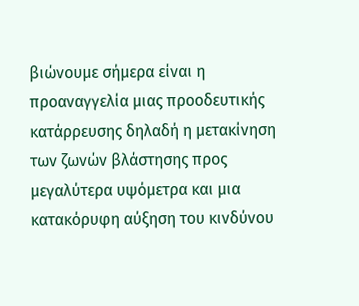βιώνουμε σήμερα είναι η προαναγγελία μιας προοδευτικής κατάρρευσης δηλαδή η μετακίνηση των ζωνών βλάστησης προς μεγαλύτερα υψόμετρα και μια κατακόρυφη αύξηση του κινδύνου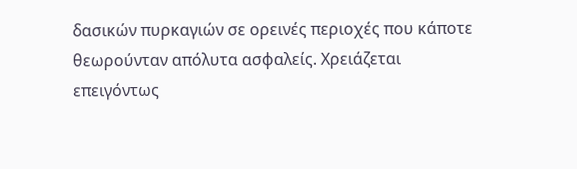δασικών πυρκαγιών σε ορεινές περιοχές που κάποτε θεωρούνταν απόλυτα ασφαλείς. Χρειάζεται επειγόντως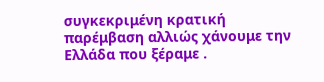συγκεκριμένη κρατική παρέμβαση αλλιώς χάνουμε την Ελλάδα που ξέραμε .